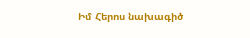Իմ Հերոս նախագիծ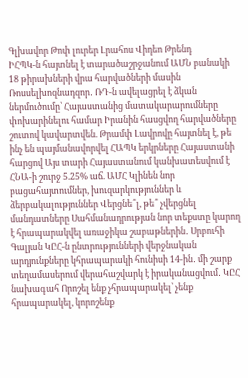Գլխավոր Թոփ լուրեր Լրահոս Վիդեո Թրենդ
ԻՀՊԿ-ն հայտնել է տարածաշրջանում ԱՄՆ բանակի 18 թիրախների վրա հարվածների մասին Ռոսսելխոզնադզոր․ ՌԴ-ն ավելացրել է ձկան ներմուծումը՝ Հայաստանից մատակարարումները փոխարինելու համար Իրանին հասցվող հարվածները շուտով կավարտվեն. Թրամփ Լավրովը հայտնել է, թե ինչ են պայմանավորվել ՀԱՊԿ երկրները Հայաստանի հարցով Այս տարի Հայաստանում կանխատեսվում է ՀՆԱ-ի շուրջ 5.25% աճ. ԱՄՀ Կլինեն նոր բացահայտումներ, խուզարկություններ և ձերբակալություններ Վերցնե՞լ, թե՞ չվերցնել մանդատները Սահմանադրության նոր տեքստը կարող է հրապարակվել առաջիկա շաբաթներին․ Սրբուհի Գալյան ԿԸՀ-ն ընտրությունների վերջնական արդյունքները կհրապարակի հունիսի 14-ին․ մի շարք տեղամասերում վերահաշվարկ է իրականացվում․ ԿԸՀ նախագահ Որոշել ենք չհրապարակել՝ չենք հրապարակել, կորոշենք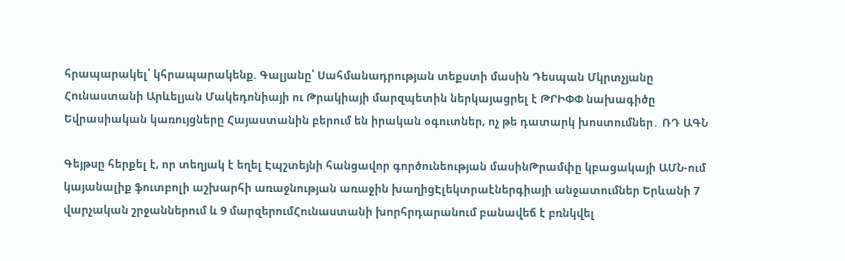հրապարակել՝ կհրապարակենք. Գալյանը՝ Սահմանադրության տեքստի մասին Դեսպան Մկրտչյանը Հունաստանի Արևելյան Մակեդոնիայի ու Թրակիայի մարզպետին ներկայացրել է ԹՐԻՓՓ նախագիծը Եվրասիական կառույցները Հայաստանին բերում են իրական օգուտներ, ոչ թե դատարկ խոստումներ․ ՌԴ ԱԳՆ

Գեյթսը հերքել է, որ տեղյակ է եղել Էպշտեյնի հանցավոր գործունեության մասինԹրամփը կբացակայի ԱՄՆ-ում կայանալիք ֆուտբոլի աշխարհի առաջնության առաջին խաղիցԷլեկտրաէներգիայի անջատումներ Երևանի 7 վարչական շրջաններում և 9 մարզերումՀունաստանի խորհրդարանում բանավեճ է բռնկվել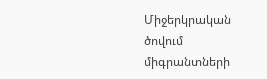Միջերկրական ծովում միգրանտների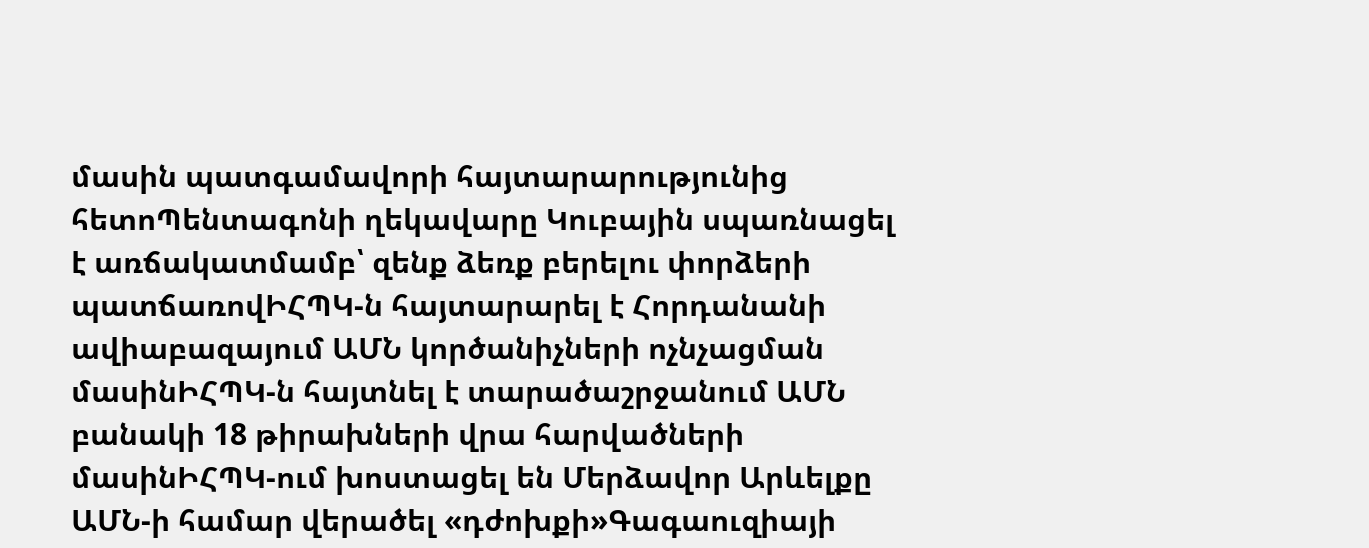մասին պատգամավորի հայտարարությունից հետոՊենտագոնի ղեկավարը Կուբային սպառնացել է առճակատմամբ՝ զենք ձեռք բերելու փորձերի պատճառովԻՀՊԿ-ն հայտարարել է Հորդանանի ավիաբազայում ԱՄՆ կործանիչների ոչնչացման մասինԻՀՊԿ-ն հայտնել է տարածաշրջանում ԱՄՆ բանակի 18 թիրախների վրա հարվածների մասինԻՀՊԿ-ում խոստացել են Մերձավոր Արևելքը ԱՄՆ-ի համար վերածել «դժոխքի»Գագաուզիայի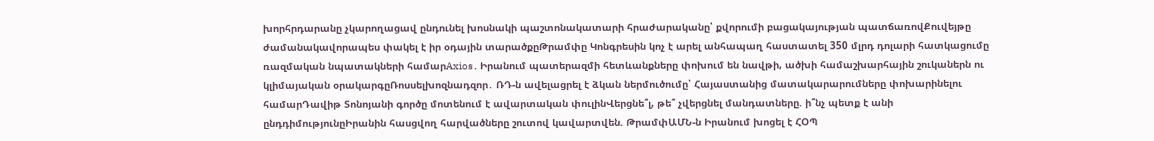խորհրդարանը չկարողացավ ընդունել խոսնակի պաշտոնակատարի հրաժարականը՝ քվորումի բացակայության պատճառովՔուվեյթը ժամանակավորապես փակել է իր օդային տարածքըԹրամփը Կոնգրեսին կոչ է արել անհապաղ հաստատել 350 մլրդ դոլարի հատկացումը ռազմական նպատակների համարAxios․ Իրանում պատերազմի հետևանքները փոխում են նավթի, ածխի համաշխարհային շուկաներն ու կլիմայական օրակարգըՌոսսելխոզնադզոր․ ՌԴ-ն ավելացրել է ձկան ներմուծումը՝ Հայաստանից մատակարարումները փոխարինելու համարԴավիթ Տոնոյանի գործը մոտենում է ավարտական փուլինՎերցնե՞լ, թե՞ չվերցնել մանդատները. ի՞նչ պետք է անի ընդդիմությունըԻրանին հասցվող հարվածները շուտով կավարտվեն. ԹրամփԱՄՆ-ն Իրանում խոցել է ՀՕՊ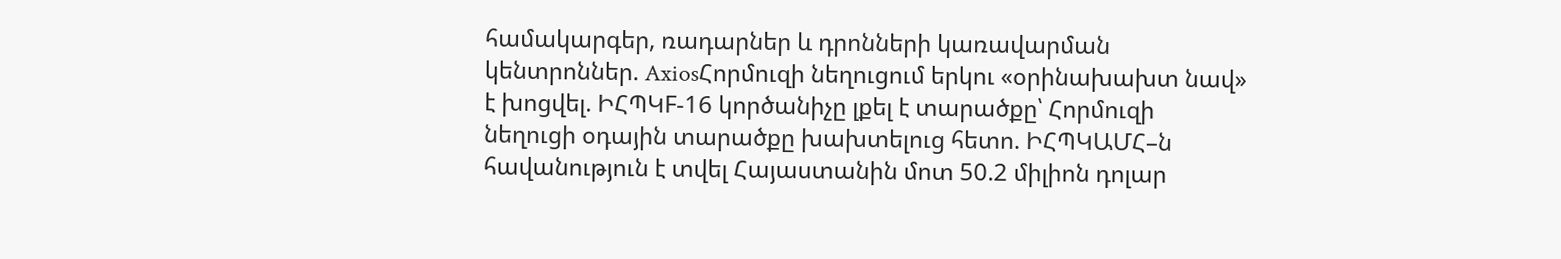համակարգեր, ռադարներ և դրոնների կառավարման կենտրոններ. AxiosՀորմուզի նեղուցում երկու «օրինախախտ նավ» է խոցվել. ԻՀՊԿF-16 կործանիչը լքել է տարածքը՝ Հորմուզի նեղուցի օդային տարածքը խախտելուց հետո. ԻՀՊԿԱՄՀ–ն հավանություն է տվել Հայաստանին մոտ 50.2 միլիոն դոլար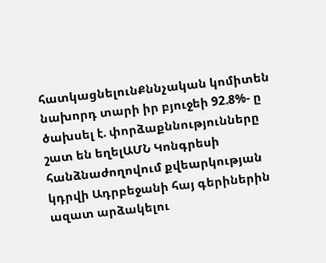հատկացնելունՔննչական կոմիտեն նախորդ տարի իր բյուջեի 92.8%- ը ծախսել է. փորձաքննությունները շատ են եղելԱՄՆ Կոնգրեսի հանձնաժողովում քվեարկության կդրվի Ադրբեջանի հայ գերիներին ազատ արձակելու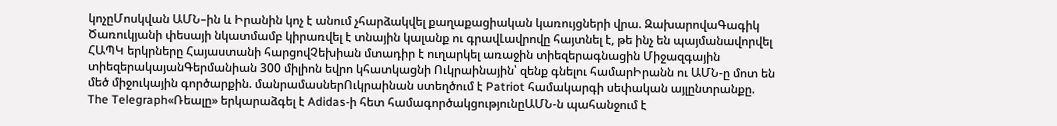կոչըՄոսկվան ԱՄՆ–ին և Իրանին կոչ է անում չհարձակվել քաղաքացիական կառույցների վրա. ԶախարովաԳագիկ Ծառուկյանի փեսայի նկատմամբ կիրառվել է տնային կալանք ու գրավԼավրովը հայտնել է, թե ինչ են պայմանավորվել ՀԱՊԿ երկրները Հայաստանի հարցովՉեխիան մտադիր է ուղարկել առաջին տիեզերագնացին Միջազգային տիեզերակայանԳերմանիան 300 միլիոն եվրո կհատկացնի Ուկրաինային՝ զենք գնելու համարԻրանն ու ԱՄՆ-ը մոտ են մեծ միջուկային գործարքին. մանրամասներՈւկրաինան ստեղծում է Patriot համակարգի սեփական այլընտրանքը. The Telegraph«Ռեալը» երկարաձգել է Adidas-ի հետ համագործակցությունըԱՄՆ-ն պահանջում է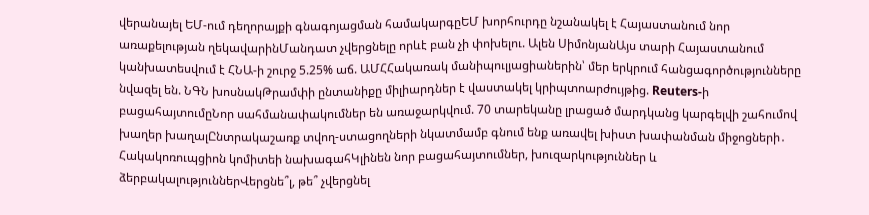վերանայել ԵՄ-ում դեղորայքի գնագոյացման համակարգըԵՄ խորհուրդը նշանակել է Հայաստանում նոր առաքելության ղեկավարինՄանդատ չվերցնելը որևէ բան չի փոխելու. Ալեն ՍիմոնյանԱյս տարի Հայաստանում կանխատեսվում է ՀՆԱ-ի շուրջ 5.25% աճ. ԱՄՀՀակառակ մանիպուլյացիաներին՝ մեր երկրում հանցագործությունները նվազել են. ՆԳՆ խոսնակԹրամփի ընտանիքը միլիարդներ է վաստակել կրիպտոարժույթից. Reuters-ի բացահայտումըՆոր սահմանափակումներ են առաջարկվում. 70 տարեկանը լրացած մարդկանց կարգելվի շահումով խաղեր խաղալԸնտրակաշառք տվող-ստացողների նկատմամբ գնում ենք առավել խիստ խափանման միջոցների․ Հակակոռուպցիոն կոմիտեի նախագահԿլինեն նոր բացահայտումներ, խուզարկություններ և ձերբակալություններՎերցնե՞լ, թե՞ չվերցնել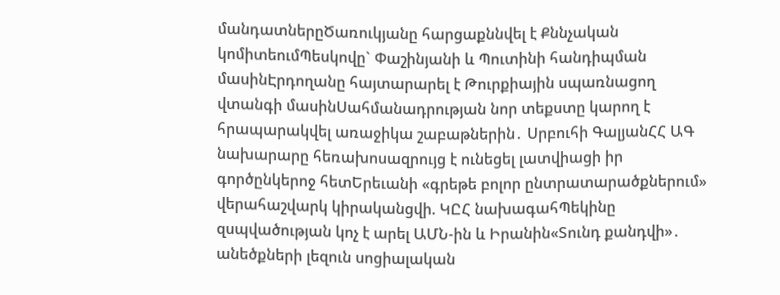մանդատներըԾառուկյանը հարցաքննվել է Քննչական կոմիտեումՊեսկովը` Փաշինյանի և Պուտինի հանդիպման մասինԷրդողանը հայտարարել է Թուրքիային սպառնացող վտանգի մասինՍահմանադրության նոր տեքստը կարող է հրապարակվել առաջիկա շաբաթներին․ Սրբուհի ԳալյանՀՀ ԱԳ նախարարը հեռախոսազրույց է ունեցել լատվիացի իր գործընկերոջ հետԵրեւանի «գրեթե բոլոր ընտրատարածքներում» վերահաշվարկ կիրականցվի. ԿԸՀ նախագահՊեկինը զսպվածության կոչ է արել ԱՄՆ-ին և Իրանին«Տունդ քանդվի»․ անեծքների լեզուն սոցիալական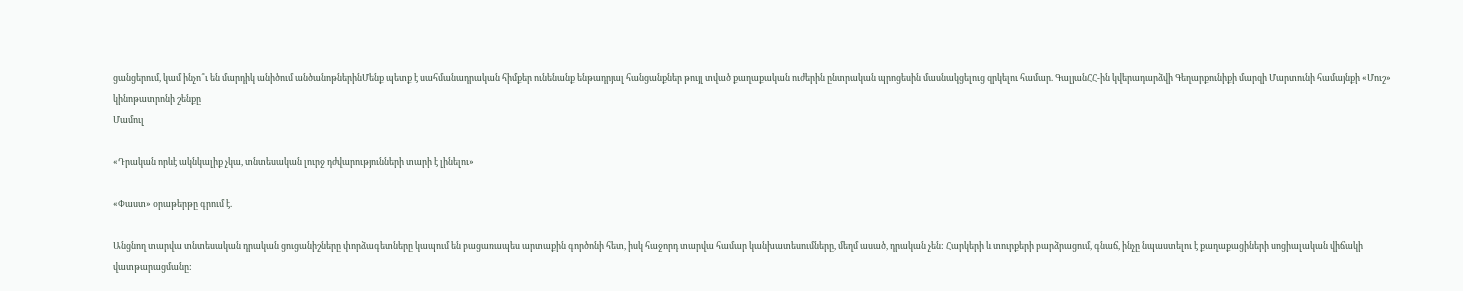ցանցերում, կամ ինչո՞ւ են մարդիկ անիծում անծանոթներինՄենք պետք է սահմանադրական հիմքեր ունենանք ենթադրյալ հանցանքներ թույլ տված քաղաքական ուժերին ընտրական պրոցեսին մասնակցելուց զրկելու համար. ԳալյանՀՀ-ին կվերադարձվի Գեղարքունիքի մարզի Մարտունի համայնքի «Մուշ» կինոթատրոնի շենքը
Մամուլ

«Դրական որևէ ակնկալիք չկա, տնտեսական լուրջ դժվարությունների տարի է լինելու»

«Փաստ» օրաթերթը գրում է.

Անցնող տարվա տնտեսական դրական ցուցանիշները փորձագետները կապում են բացառապես արտաքին գործոնի հետ, իսկ հաջորդ տարվա համար կանխատեսումները, մեղմ ասած, դրական չեն: Հարկերի և տուրքերի բարձրացում, գնաճ, ինչը նպաստելու է քաղաքացիների սոցիալական վիճակի վատթարացմանը: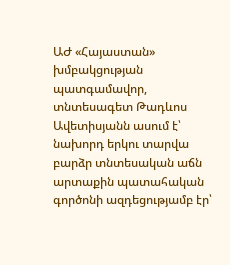ԱԺ «Հայաստան» խմբակցության պատգամավոր, տնտեսագետ Թադևոս Ավետիսյանն ասում է՝ նախորդ երկու տարվա բարձր տնտեսական աճն արտաքին պատահական գործոնի ազդեցությամբ էր՝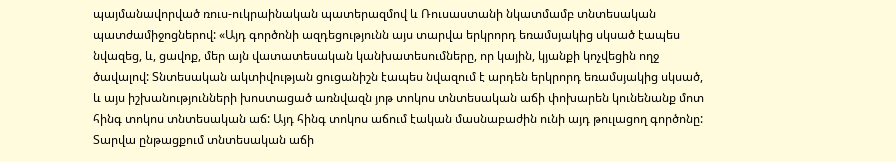պայմանավորված ռուս-ուկրաինական պատերազմով և Ռուսաստանի նկատմամբ տնտեսական պատժամիջոցներով: «Այդ գործոնի ազդեցությունն այս տարվա երկրորդ եռամսյակից սկսած էապես նվազեց, և, ցավոք, մեր այն վատատեսական կանխատեսումները, որ կային, կյանքի կոչվեցին ողջ ծավալով: Տնտեսական ակտիվության ցուցանիշն էապես նվազում է արդեն երկրորդ եռամսյակից սկսած, և այս իշխանությունների խոստացած առնվազն յոթ տոկոս տնտեսական աճի փոխարեն կունենանք մոտ հինգ տոկոս տնտեսական աճ: Այդ հինգ տոկոս աճում էական մասնաբաժին ունի այդ թուլացող գործոնը: Տարվա ընթացքում տնտեսական աճի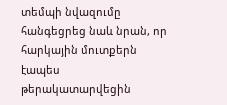տեմպի նվազումը հանգեցրեց նաև նրան, որ հարկային մուտքերն էապես թերակատարվեցին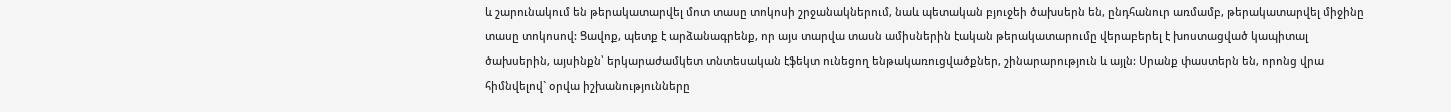և շարունակում են թերակատարվել մոտ տասը տոկոսի շրջանակներում, նաև պետական բյուջեի ծախսերն են, ընդհանուր առմամբ, թերակատարվել միջինը տասը տոկոսով: Ցավոք, պետք է արձանագրենք, որ այս տարվա տասն ամիսներին էական թերակատարումը վերաբերել է խոստացված կապիտալ ծախսերին, այսինքն՝ երկարաժամկետ տնտեսական էֆեկտ ունեցող ենթակառուցվածքներ, շինարարություն և այլն: Սրանք փաստերն են, որոնց վրա հիմնվելով` օրվա իշխանությունները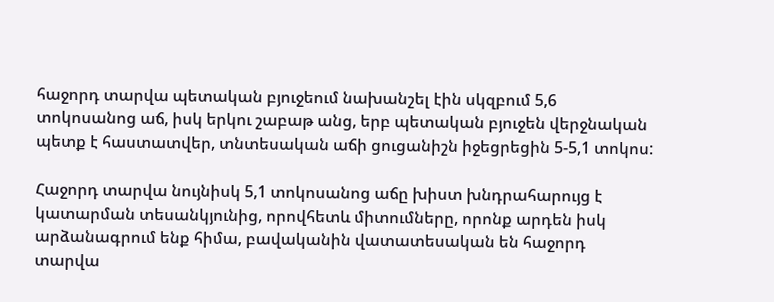հաջորդ տարվա պետական բյուջեում նախանշել էին սկզբում 5,6 տոկոսանոց աճ, իսկ երկու շաբաթ անց, երբ պետական բյուջեն վերջնական պետք է հաստատվեր, տնտեսական աճի ցուցանիշն իջեցրեցին 5-5,1 տոկոս:

Հաջորդ տարվա նույնիսկ 5,1 տոկոսանոց աճը խիստ խնդրահարույց է կատարման տեսանկյունից, որովհետև միտումները, որոնք արդեն իսկ արձանագրում ենք հիմա, բավականին վատատեսական են հաջորդ տարվա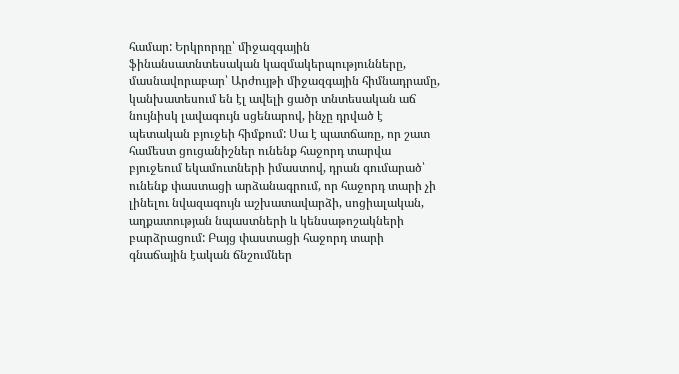համար: Երկրորդը՝ միջազգային ֆինանսատնտեսական կազմակերպությունները, մասնավորաբար՝ Արժույթի միջազգային հիմնադրամը, կանխատեսում են էլ ավելի ցածր տնտեսական աճ նույնիսկ լավագույն սցենարով, ինչը դրված է պետական բյուջեի հիմքում: Սա է պատճառը, որ շատ համեստ ցուցանիշներ ունենք հաջորդ տարվա բյուջեում եկամուտների իմաստով, դրան գումարած՝ ունենք փաստացի արձանագրում, որ հաջորդ տարի չի լինելու նվազագույն աշխատավարձի, սոցիալական, աղքատության նպաստների և կենսաթոշակների բարձրացում: Բայց փաստացի հաջորդ տարի գնաճային էական ճնշումներ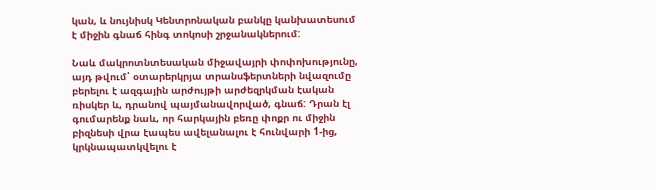կան, և նույնիսկ Կենտրոնական բանկը կանխատեսում է միջին գնաճ հինգ տոկոսի շրջանակներում:

Նաև մակրոտնտեսական միջավայրի փոփոխությունը, այդ թվում՝ օտարերկրյա տրանսֆերտների նվազումը բերելու է ազգային արժույթի արժեզրկման էական ռիսկեր և, դրանով պայմանավորված, գնաճ: Դրան էլ գումարենք նաև, որ հարկային բեռը փոքր ու միջին բիզնեսի վրա էապես ավելանալու է հունվարի 1-ից, կրկնապատկվելու է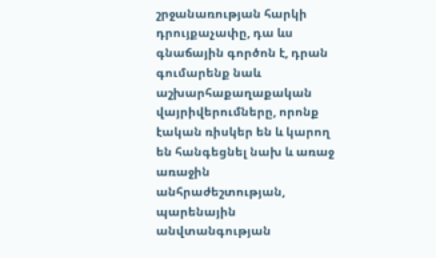շրջանառության հարկի դրույքաչափը, դա ևս գնաճային գործոն է, դրան գումարենք նաև աշխարհաքաղաքական վայրիվերումները, որոնք էական ռիսկեր են և կարող են հանգեցնել նախ և առաջ առաջին անհրաժեշտության, պարենային անվտանգության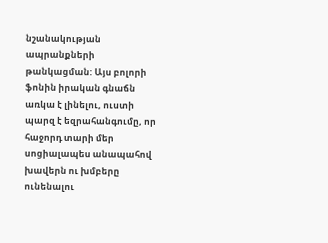նշանակության ապրանքների թանկացման: Այս բոլորի ֆոնին իրական գնաճն առկա է լինելու, ուստի պարզ է եզրահանգումը, որ հաջորդ տարի մեր սոցիալապես անապահով խավերն ու խմբերը ունենալու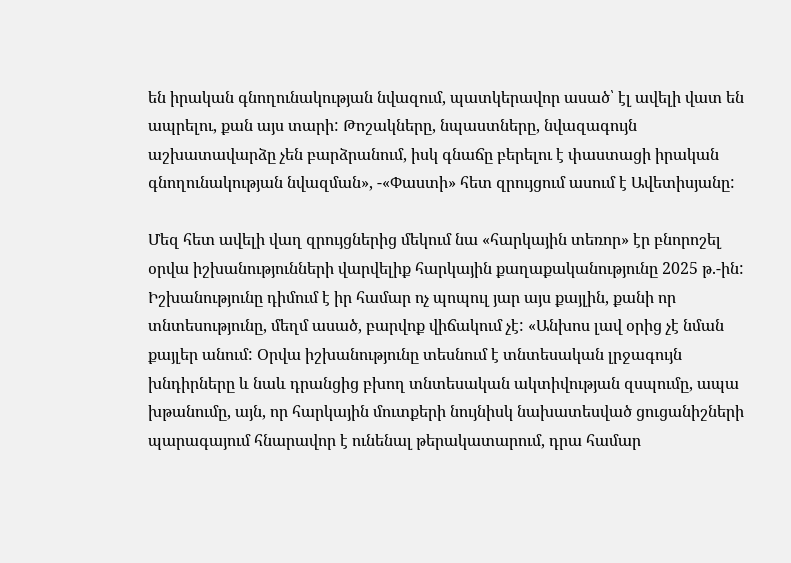են իրական գնողունակության նվազում, պատկերավոր ասած՝ էլ ավելի վատ են ապրելու, քան այս տարի: Թոշակները, նպաստները, նվազագույն աշխատավարձը չեն բարձրանում, իսկ գնաճը բերելու է փաստացի իրական գնողունակության նվազման», -«Փաստի» հետ զրույցում ասում է Ավետիսյանը:

Մեզ հետ ավելի վաղ զրույցներից մեկում նա «հարկային տեռոր» էր բնորոշել օրվա իշխանությունների վարվելիք հարկային քաղաքականությունը 2025 թ.-ին: Իշխանությունը դիմում է իր համար ոչ պոպուլ յար այս քայլին, քանի որ տնտեսությունը, մեղմ ասած, բարվոք վիճակում չէ: «Անխոս լավ օրից չէ նման քայլեր անում: Օրվա իշխանությունը տեսնում է տնտեսական լրջագույն խնդիրները և նաև դրանցից բխող տնտեսական ակտիվության զսպումը, ապա խթանումը, այն, որ հարկային մուտքերի նույնիսկ նախատեսված ցուցանիշների պարագայում հնարավոր է ունենալ թերակատարում, դրա համար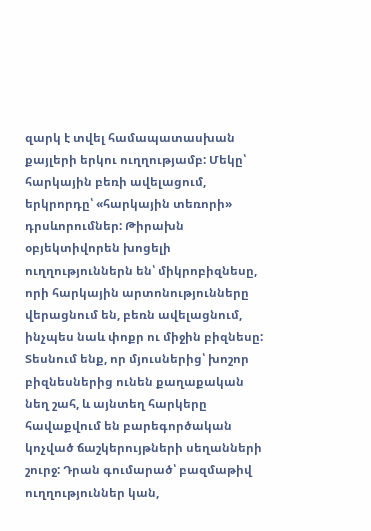զարկ է տվել համապատասխան քայլերի երկու ուղղությամբ: Մեկը՝ հարկային բեռի ավելացում, երկրորդը՝ «հարկային տեռորի» դրսևորումներ: Թիրախն օբյեկտիվորեն խոցելի ուղղություններն են՝ միկրոբիզնեսը, որի հարկային արտոնությունները վերացնում են, բեռն ավելացնում, ինչպես նաև փոքր ու միջին բիզնեսը: Տեսնում ենք, որ մյուսներից՝ խոշոր բիզնեսներից ունեն քաղաքական նեղ շահ, և այնտեղ հարկերը հավաքվում են բարեգործական կոչված ճաշկերույթների սեղանների շուրջ: Դրան գումարած՝ բազմաթիվ ուղղություններ կան,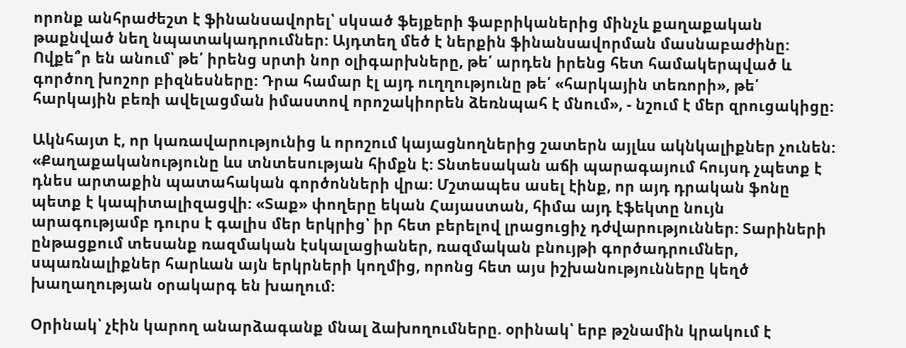որոնք անհրաժեշտ է ֆինանսավորել՝ սկսած ֆեյքերի ֆաբրիկաներից մինչև քաղաքական թաքնված նեղ նպատակադրումներ: Այդտեղ մեծ է ներքին ֆինանսավորման մասնաբաժինը: Ովքե՞ր են անում՝ թե՛ իրենց սրտի նոր օլիգարխները, թե՛ արդեն իրենց հետ համակերպված և գործող խոշոր բիզնեսները: Դրա համար էլ այդ ուղղությունը թե՛ «հարկային տեռորի», թե՛ հարկային բեռի ավելացման իմաստով որոշակիորեն ձեռնպահ է մնում», - նշում է մեր զրուցակիցը:

Ակնհայտ է, որ կառավարությունից և որոշում կայացնողներից շատերն այլևս ակնկալիքներ չունեն: «Քաղաքականությունը ևս տնտեսության հիմքն է: Տնտեսական աճի պարագայում հույսդ չպետք է դնես արտաքին պատահական գործոնների վրա: Մշտապես ասել էինք, որ այդ դրական ֆոնը պետք է կապիտալիզացվի: «Տաք» փողերը եկան Հայաստան, հիմա այդ էֆեկտը նույն արագությամբ դուրս է գալիս մեր երկրից՝ իր հետ բերելով լրացուցիչ դժվարություններ: Տարիների ընթացքում տեսանք ռազմական էսկալացիաներ, ռազմական բնույթի գործադրումներ, սպառնալիքներ հարևան այն երկրների կողմից, որոնց հետ այս իշխանությունները կեղծ խաղաղության օրակարգ են խաղում:

Օրինակ՝ չէին կարող անարձագանք մնալ ձախողումները. օրինակ՝ երբ թշնամին կրակում է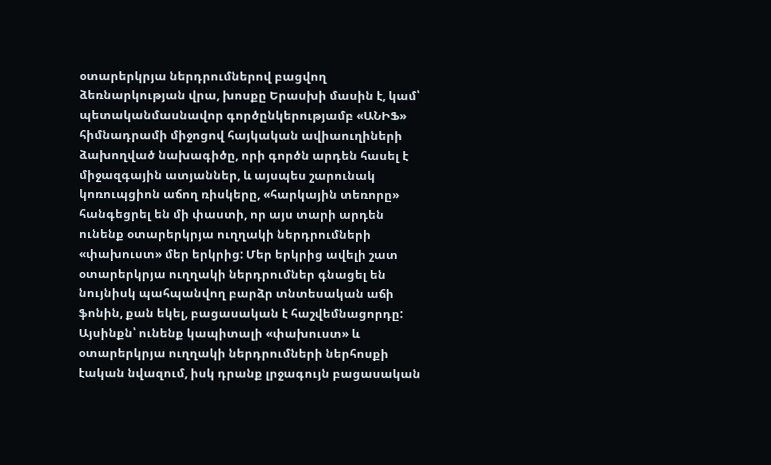օտարերկրյա ներդրումներով բացվող ձեռնարկության վրա, խոսքը Երասխի մասին է, կամ՝ պետականմասնավոր գործընկերությամբ «ԱՆԻՖ» հիմնադրամի միջոցով հայկական ավիաուղիների ձախողված նախագիծը, որի գործն արդեն հասել է միջազգային ատյաններ, և այսպես շարունակ կոռուպցիոն աճող ռիսկերը, «հարկային տեռորը» հանգեցրել են մի փաստի, որ այս տարի արդեն ունենք օտարերկրյա ուղղակի ներդրումների «փախուստ» մեր երկրից: Մեր երկրից ավելի շատ օտարերկրյա ուղղակի ներդրումներ գնացել են նույնիսկ պահպանվող բարձր տնտեսական աճի ֆոնին, քան եկել, բացասական է հաշվեմնացորդը: Այսինքն՝ ունենք կապիտալի «փախուստ» և օտարերկրյա ուղղակի ներդրումների ներհոսքի էական նվազում, իսկ դրանք լրջագույն բացասական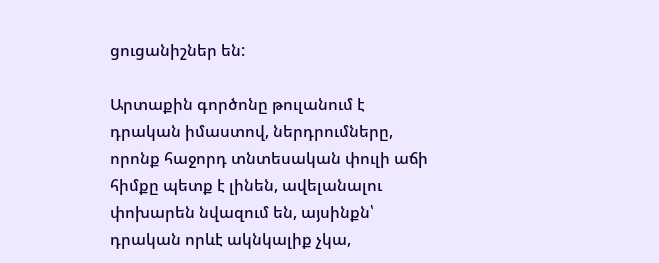ցուցանիշներ են:

Արտաքին գործոնը թուլանում է դրական իմաստով, ներդրումները, որոնք հաջորդ տնտեսական փուլի աճի հիմքը պետք է լինեն, ավելանալու փոխարեն նվազում են, այսինքն՝ դրական որևէ ակնկալիք չկա,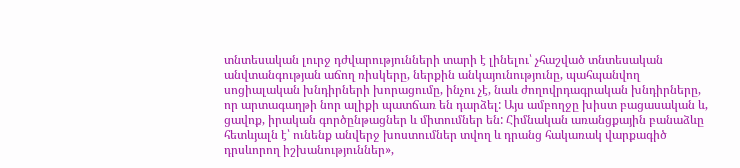տնտեսական լուրջ դժվարությունների տարի է լինելու՝ չհաշված տնտեսական անվտանգության աճող ռիսկերը, ներքին անկայունությունը, պահպանվող սոցիալական խնդիրների խորացումը, ինչու չէ, նաև ժողովրդագրական խնդիրները, որ արտագաղթի նոր ալիքի պատճառ են դարձել: Այս ամբողջը խիստ բացասական և, ցավոք, իրական գործընթացներ և միտումներ են: Հիմնական առանցքային բանաձևը հետևյալն է՝ ունենք անվերջ խոստումներ տվող և դրանց հակառակ վարքագիծ դրսևորող իշխանություններ»,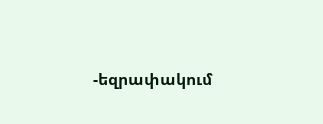-եզրափակում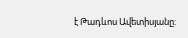է Թադևոս Ավետիսյանը: